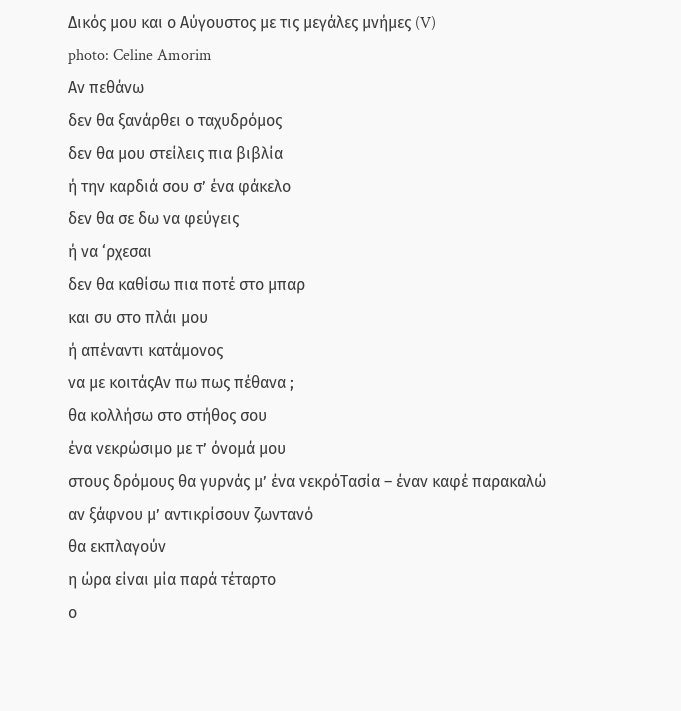Δικός μου και ο Αύγουστος με τις μεγάλες μνήμες (V)
photo: Celine Amorim
Αν πεθάνω
δεν θα ξανάρθει ο ταχυδρόμος
δεν θα μου στείλεις πια βιβλία
ή την καρδιά σου σ’ ένα φάκελο
δεν θα σε δω να φεύγεις
ή να ‘ρχεσαι
δεν θα καθίσω πια ποτέ στο μπαρ
και συ στο πλάι μου
ή απέναντι κατάμονος
να με κοιτάςΑν πω πως πέθανα ;
θα κολλήσω στο στήθος σου
ένα νεκρώσιμο με τ’ όνομά μου
στους δρόμους θα γυρνάς μ’ ένα νεκρόΤασία – έναν καφέ παρακαλώ
αν ξάφνου μ’ αντικρίσουν ζωντανό
θα εκπλαγούν
η ώρα είναι μία παρά τέταρτο
ο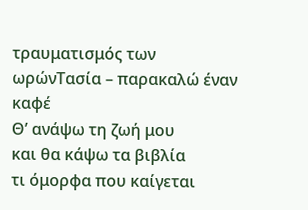τραυματισμός των ωρώνΤασία – παρακαλώ έναν καφέ
Θ’ ανάψω τη ζωή μου
και θα κάψω τα βιβλία
τι όμορφα που καίγεται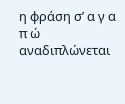η φράση σ’ α γ α π ώ
αναδιπλώνεται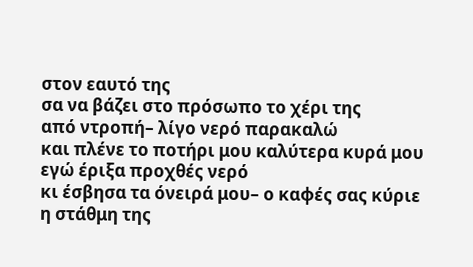στον εαυτό της
σα να βάζει στο πρόσωπο το χέρι της
από ντροπή– λίγο νερό παρακαλώ
και πλένε το ποτήρι μου καλύτερα κυρά μου
εγώ έριξα προχθές νερό
κι έσβησα τα όνειρά μου– ο καφές σας κύριε
η στάθμη της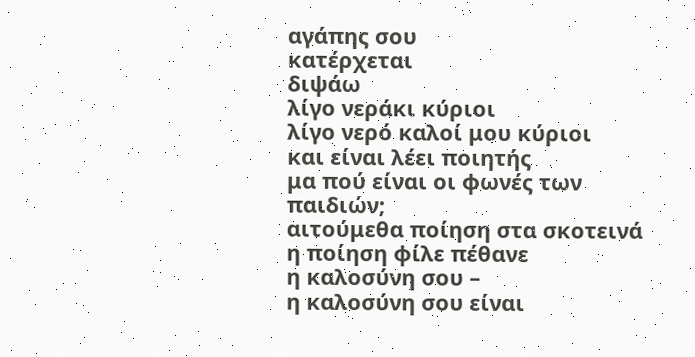αγάπης σου
κατέρχεται
διψάω
λίγο νεράκι κύριοι
λίγο νερό καλοί μου κύριοι
και είναι λέει ποιητής
μα πού είναι οι φωνές των παιδιών;
αιτούμεθα ποίηση στα σκοτεινά
η ποίηση φίλε πέθανε
η καλοσύνη σου –
η καλοσύνη σου είναι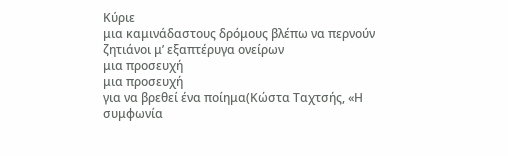Κύριε
μια καμινάδαστους δρόμους βλέπω να περνούν
ζητιάνοι μ’ εξαπτέρυγα ονείρων
μια προσευχή
μια προσευχή
για να βρεθεί ένα ποίημα(Κώστα Ταχτσής, «Η συμφωνία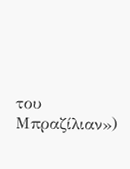του Μπραζίλιαν»)